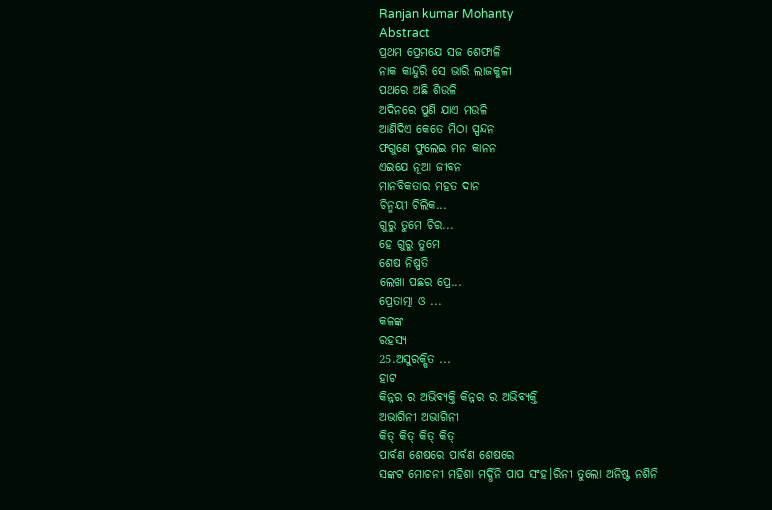Ranjan kumar Mohanty
Abstract
ପ୍ରଥମ ପ୍ରେମଯେ ସଜ ଶେଫାଳି
ନାକ କାନ୍ଦୁରି ସେ ଭାରି ଲାଜକୁଳୀ
ପଥରେ ଅଛି ଶିଉଳି
ଅଦିନରେ ପୁଣି ଯାଏ ମଉଳି
ଆଣିଦିଏ କେତେ ମିଠା ସ୍ପନ୍ଦନ
ଫଗୁଣେ ଫୁଲେଇ ମନ କାନନ
ଏଇଯେ ନୂଆ ଜୀବନ
ମାନବିକତାର ମହତ ଦାନ
ଚିନ୍ମୟୀ ଚିଲିକ...
ଗୁରୁ ତୁମେ ଚିର...
ହେ ଗୁରୁ ତୁମେ
ଶେଷ ନିଷ୍ପତି
ଲେଖା ପଛର ପ୍ରେ...
ପ୍ରେତାତ୍ମା ଓ ...
କଳଙ୍କ
ରହସ୍ୟ
25.ଅସୁରକ୍ଷିତ ...
ହାଟ
କିନ୍ନର ର ଅଭିବ୍ୟକ୍ତି କିନ୍ନର ର ଅଭିବ୍ୟକ୍ତି
ଅଭାଗିନୀ ଅଭାଗିନୀ
କିତ୍ କିତ୍ କିତ୍ କିତ୍
ପାର୍ବଣ ଶେଷରେ ପାର୍ବଣ ଶେଷରେ
ସଙ୍କଟ ମୋଚନୀ ମହିଶା ମର୍ଦ୍ଧିନି ପାପ ସଂହ।ରିନୀ ତୁଲୋ ଅନିଷ୍ଟ ନଶିନି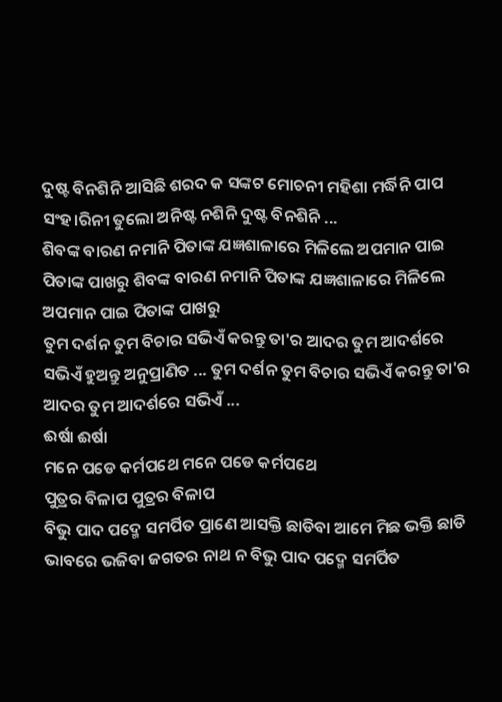ଦୁଷ୍ଟ ବିନଶିନି ଆସିଛି ଶରଦ କ ସଙ୍କଟ ମୋଚନୀ ମହିଶା ମର୍ଦ୍ଧିନି ପାପ ସଂହ।ରିନୀ ତୁଲୋ ଅନିଷ୍ଟ ନଶିନି ଦୁଷ୍ଟ ବିନଶିନି ...
ଶିବଙ୍କ ବାରଣ ନମାନି ପିତାଙ୍କ ଯଜ୍ଞଶାଳାରେ ମିଳିଲେ ଅପମାନ ପାଇ ପିତାଙ୍କ ପାଖରୁ ଶିବଙ୍କ ବାରଣ ନମାନି ପିତାଙ୍କ ଯଜ୍ଞଶାଳାରେ ମିଳିଲେ ଅପମାନ ପାଇ ପିତାଙ୍କ ପାଖରୁ
ତୁମ ଦର୍ଶନ ତୁମ ବିଚାର ସଭିଏଁ କରନ୍ତୁ ତା'ର ଆଦର ତୁମ ଆଦର୍ଶରେ ସଭିଏଁ ହୁଅନ୍ତୁ ଅନୁପ୍ରାଣିତ ... ତୁମ ଦର୍ଶନ ତୁମ ବିଚାର ସଭିଏଁ କରନ୍ତୁ ତା'ର ଆଦର ତୁମ ଆଦର୍ଶରେ ସଭିଏଁ ...
ଈର୍ଷା ଈର୍ଷା
ମନେ ପଡେ କର୍ମପଥେ ମନେ ପଡେ କର୍ମପଥେ
ପୁତ୍ରର ବିଳାପ ପୁତ୍ରର ବିଳାପ
ବିଭୁ ପାଦ ପଦ୍ମେ ସମର୍ପିତ ପ୍ରାଣେ ଆସକ୍ତି ଛାଡିବା ଆମେ ମିଛ ଭକ୍ତି ଛାଡି ଭାବରେ ଭଜିବା ଜଗତର ନାଥ ନ ବିଭୁ ପାଦ ପଦ୍ମେ ସମର୍ପିତ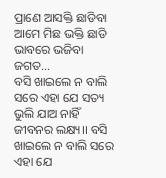ପ୍ରାଣେ ଆସକ୍ତି ଛାଡିବା ଆମେ ମିଛ ଭକ୍ତି ଛାଡି ଭାବରେ ଭଜିବା ଜଗତ...
ବସି ଖାଇଲେ ନ ବାଲି ସରେ ଏହା ଯେ ସତ୍ୟ ଭୁଲି ଯାଅ ନାହିଁ ଜୀବନର ଲକ୍ଷ୍ୟ।। ବସି ଖାଇଲେ ନ ବାଲି ସରେ ଏହା ଯେ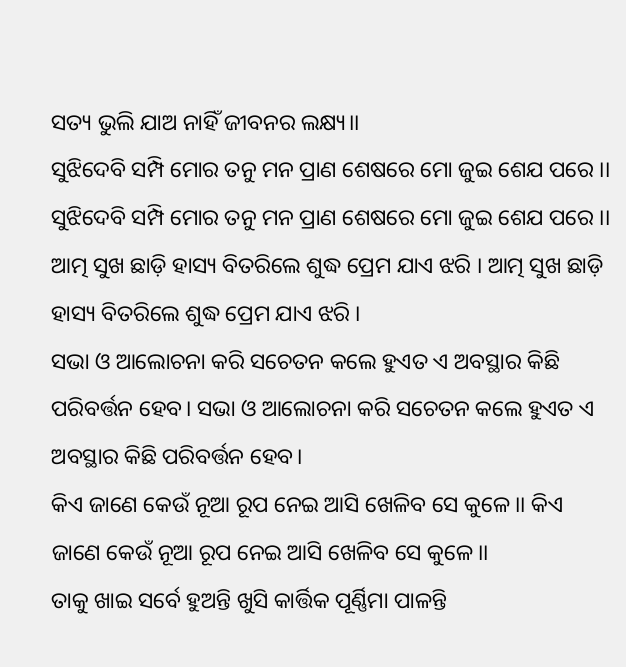ସତ୍ୟ ଭୁଲି ଯାଅ ନାହିଁ ଜୀବନର ଲକ୍ଷ୍ୟ।।
ସୁଝିଦେବି ସମ୍ପି ମୋର ତନୁ ମନ ପ୍ରାଣ ଶେଷରେ ମୋ ଜୁଇ ଶେଯ ପରେ ।। ସୁଝିଦେବି ସମ୍ପି ମୋର ତନୁ ମନ ପ୍ରାଣ ଶେଷରେ ମୋ ଜୁଇ ଶେଯ ପରେ ।।
ଆତ୍ମ ସୁଖ ଛାଡ଼ି ହାସ୍ୟ ବିତରିଲେ ଶୁଦ୍ଧ ପ୍ରେମ ଯାଏ ଝରି । ଆତ୍ମ ସୁଖ ଛାଡ଼ି ହାସ୍ୟ ବିତରିଲେ ଶୁଦ୍ଧ ପ୍ରେମ ଯାଏ ଝରି ।
ସଭା ଓ ଆଲୋଚନା କରି ସଚେତନ କଲେ ହୁଏତ ଏ ଅବସ୍ଥାର କିଛି ପରିବର୍ତ୍ତନ ହେବ। ସଭା ଓ ଆଲୋଚନା କରି ସଚେତନ କଲେ ହୁଏତ ଏ ଅବସ୍ଥାର କିଛି ପରିବର୍ତ୍ତନ ହେବ।
କିଏ ଜାଣେ କେଉଁ ନୂଆ ରୂପ ନେଇ ଆସି ଖେଳିବ ସେ କୁଳେ।। କିଏ ଜାଣେ କେଉଁ ନୂଆ ରୂପ ନେଇ ଆସି ଖେଳିବ ସେ କୁଳେ।।
ତାକୁ ଖାଇ ସର୍ବେ ହୁଅନ୍ତି ଖୁସି କାର୍ତ୍ତିକ ପୂର୍ଣ୍ଣିମା ପାଳନ୍ତି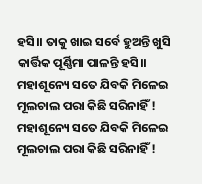ହସି।। ତାକୁ ଖାଇ ସର୍ବେ ହୁଅନ୍ତି ଖୁସି କାର୍ତ୍ତିକ ପୂର୍ଣ୍ଣିମା ପାଳନ୍ତି ହସି।।
ମହାଶୂନ୍ୟେ ସତେ ଯିବକି ମିଳେଇ ମୂଲଚାଲ ପରା କିଛି ସରିନାହିଁ ! ମହାଶୂନ୍ୟେ ସତେ ଯିବକି ମିଳେଇ ମୂଲଚାଲ ପରା କିଛି ସରିନାହିଁ !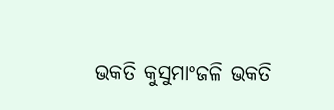ଭକତି କୁସୁମାଂଜଳି ଭକତି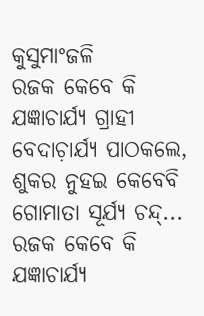କୁସୁମାଂଜଳି
ରଜକ କେବେ କି ଯଜ୍ଞାଚାର୍ଯ୍ୟ ଗ୍ରାହୀ ବେଦାଚ଼ାର୍ଯ୍ୟ ପାଠକଲେ, ଶୁକର ନୁହଇ କେବେବି ଗୋମାତା ସୂର୍ଯ୍ୟ ଚନ୍ଦ୍... ରଜକ କେବେ କି ଯଜ୍ଞାଚାର୍ଯ୍ୟ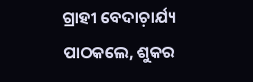ଗ୍ରାହୀ ବେଦାଚ଼ାର୍ଯ୍ୟ ପାଠକଲେ, ଶୁକର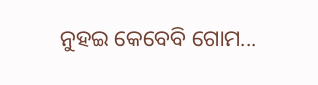ନୁହଇ କେବେବି ଗୋମ...